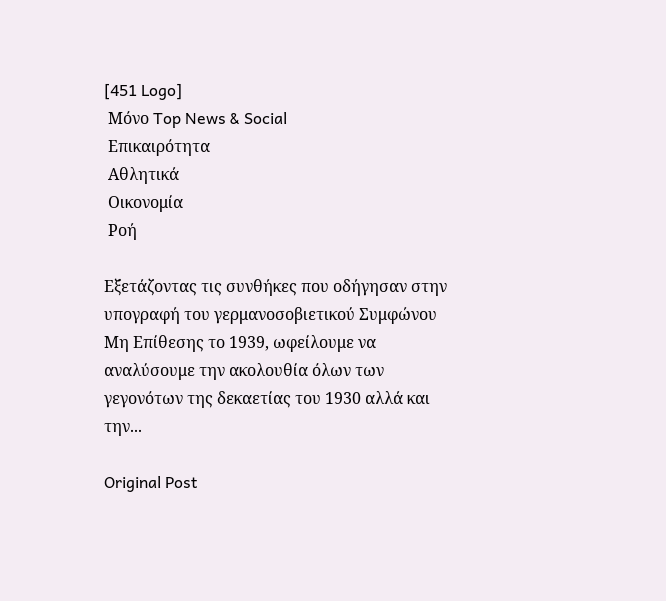[451 Logo]
 Μόνο Top News & Social
 Επικαιρότητα
 Αθλητικά
 Οικονομία
 Ροή

Εξετάζοντας τις συνθήκες που οδήγησαν στην υπογραφή του γερμανοσοβιετικού Συμφώνου Μη Επίθεσης το 1939, ωφείλουμε να αναλύσουμε την ακολουθία όλων των γεγονότων της δεκαετίας του 1930 αλλά και την...

Original Post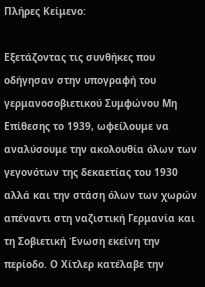Πλήρες Κείμενο:

Εξετάζοντας τις συνθήκες που οδήγησαν στην υπογραφή του γερμανοσοβιετικού Συμφώνου Μη Επίθεσης το 1939, ωφείλουμε να αναλύσουμε την ακολουθία όλων των γεγονότων της δεκαετίας του 1930 αλλά και την στάση όλων των χωρών απέναντι στη ναζιστική Γερμανία και τη Σοβιετική Ένωση εκείνη την περίοδο. Ο Χίτλερ κατέλαβε την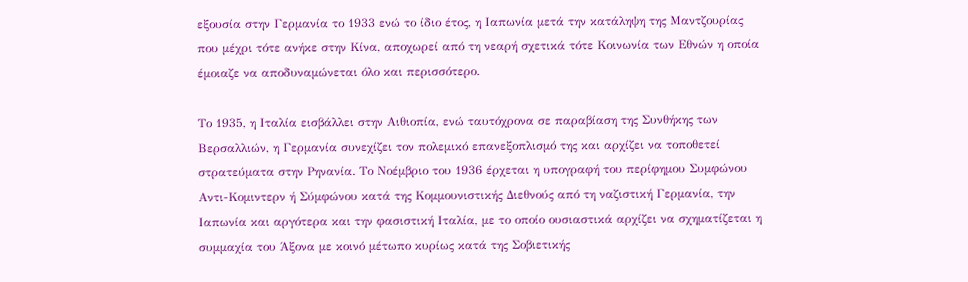εξουσία στην Γερμανία το 1933 ενώ το ίδιο έτος, η Ιαπωνία μετά την κατάληψη της Μαντζουρίας που μέχρι τότε ανήκε στην Κίνα, αποχωρεί από τη νεαρή σχετικά τότε Κοινωνία των Εθνών η οποία έμοιαζε να αποδυναμώνεται όλο και περισσότερο.

Το 1935, η Ιταλία εισβάλλει στην Αιθιοπία, ενώ ταυτόχρονα σε παραβίαση της Συνθήκης των Βερσαλλιών, η Γερμανία συνεχίζει τον πολεμικό επανεξοπλισμό της και αρχίζει να τοποθετεί στρατεύματα στην Ρηνανία. Το Νοέμβριο του 1936 έρχεται η υπογραφή του περίφημου Συμφώνου Αντι-Κομιντερν ή Σύμφώνου κατά της Κομμουνιστικής Διεθνούς από τη ναζιστική Γερμανία, την Ιαπωνία και αργότερα και την φασιστική Ιταλία, με το οποίο ουσιαστικά αρχίζει να σχηματίζεται η συμμαχία του Άξονα με κοινό μέτωπο κυρίως κατά της Σοβιετικής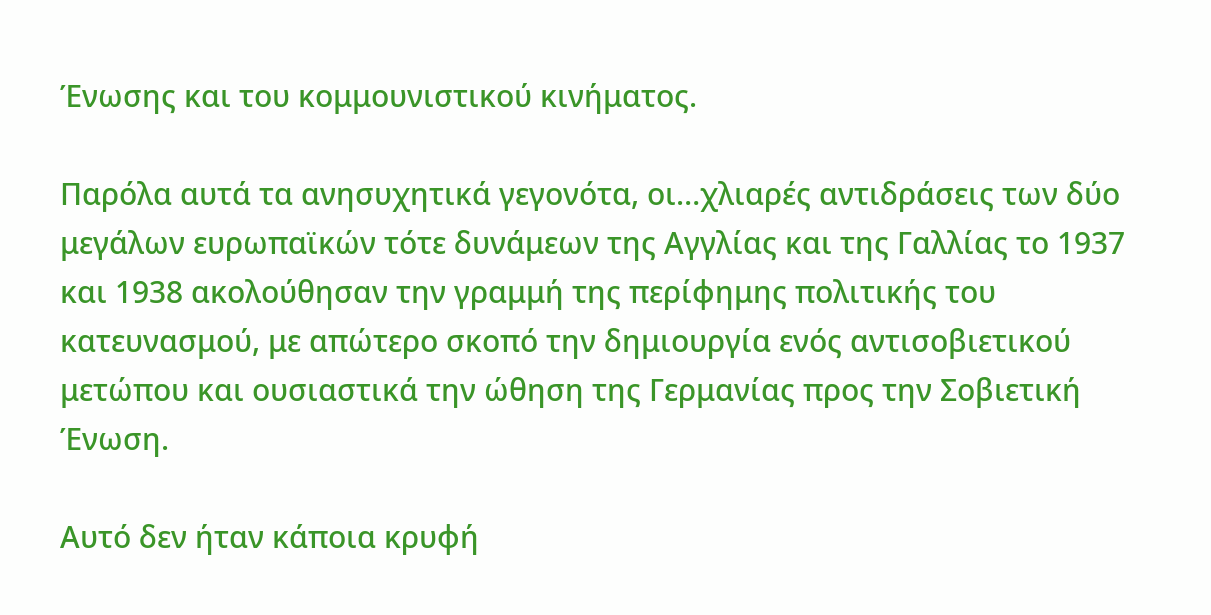Ένωσης και του κομμουνιστικού κινήματος.

Παρόλα αυτά τα ανησυχητικά γεγονότα, οι…χλιαρές αντιδράσεις των δύο μεγάλων ευρωπαϊκών τότε δυνάμεων της Αγγλίας και της Γαλλίας το 1937 και 1938 ακολούθησαν την γραμμή της περίφημης πολιτικής του κατευνασμού, με απώτερο σκοπό την δημιουργία ενός αντισοβιετικού μετώπου και ουσιαστικά την ώθηση της Γερμανίας προς την Σοβιετική Ένωση.

Αυτό δεν ήταν κάποια κρυφή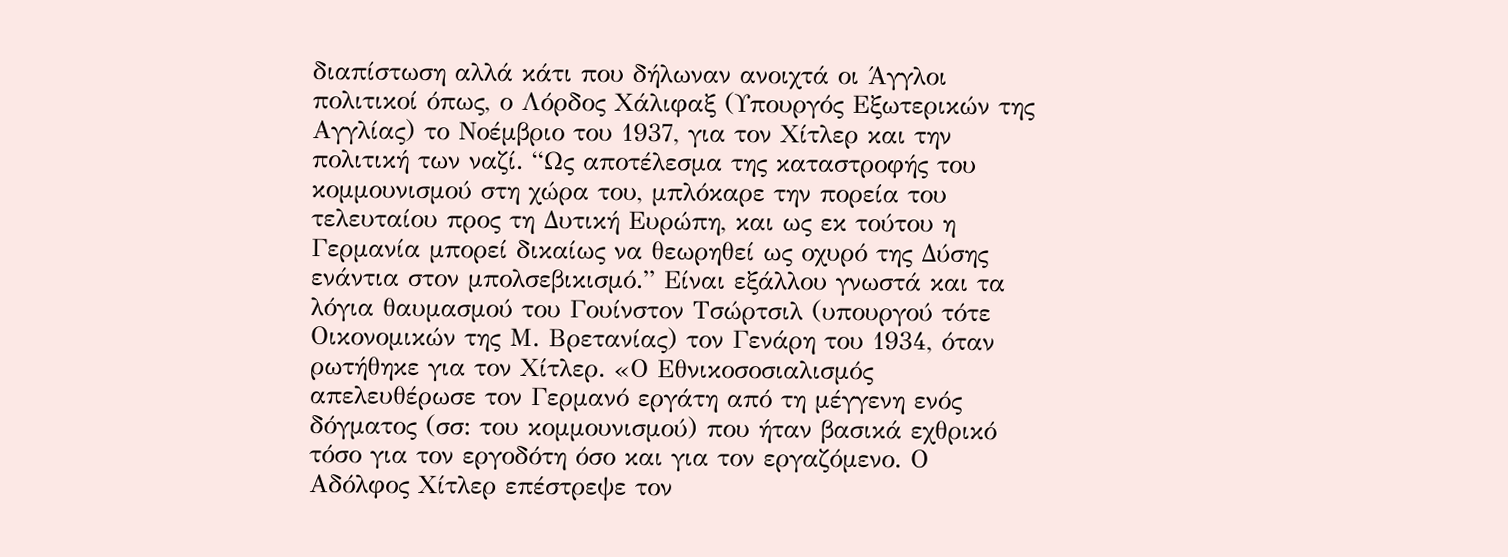διαπίστωση αλλά κάτι που δήλωναν ανοιχτά οι Άγγλοι πολιτικοί όπως, ο Λόρδος Χάλιφαξ (Υπουργός Εξωτερικών της Αγγλίας) το Νοέμβριο του 1937, για τον Χίτλερ και την πολιτική των ναζί. “Ως αποτέλεσμα της καταστροφής του κομμουνισμού στη χώρα του, μπλόκαρε την πορεία του τελευταίου προς τη Δυτική Ευρώπη, και ως εκ τούτου η Γερμανία μπορεί δικαίως να θεωρηθεί ως οχυρό της Δύσης ενάντια στον μπολσεβικισμό.” Είναι εξάλλου γνωστά και τα λόγια θαυμασμού του Γουίνστον Τσώρτσιλ (υπουργού τότε Οικονομικών της Μ. Βρετανίας) τον Γενάρη του 1934, όταν ρωτήθηκε για τον Χίτλερ. «Ο Εθνικοσοσιαλισμός απελευθέρωσε τον Γερμανό εργάτη από τη μέγγενη ενός δόγματος (σσ: του κομμουνισμού) που ήταν βασικά εχθρικό τόσο για τον εργοδότη όσο και για τον εργαζόμενο. Ο Αδόλφος Χίτλερ επέστρεψε τον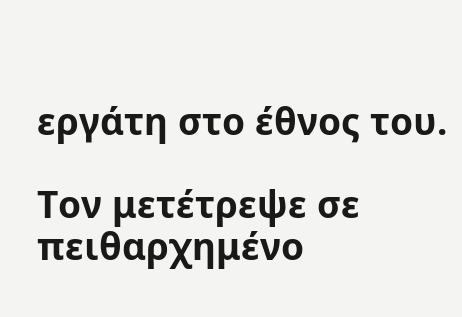εργάτη στο έθνος του.

Τον μετέτρεψε σε πειθαρχημένο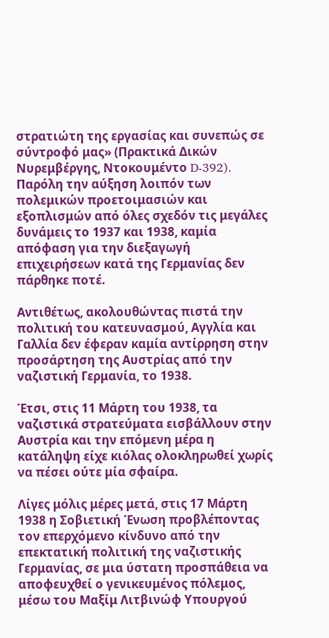στρατιώτη της εργασίας και συνεπώς σε σύντροφό μας» (Πρακτικά Δικών Νυρεμβέργης, Ντοκουμέντο D-392). Παρόλη την αύξηση λοιπόν των πολεμικών προετοιμασιών και εξοπλισμών από όλες σχεδόν τις μεγάλες δυνάμεις το 1937 και 1938, καμία απόφαση για την διεξαγωγή επιχειρήσεων κατά της Γερμανίας δεν πάρθηκε ποτέ.

Αντιθέτως, ακολουθώντας πιστά την πολιτική του κατευνασμού, Αγγλία και Γαλλία δεν έφεραν καμία αντίρρηση στην προσάρτηση της Αυστρίας από την ναζιστική Γερμανία, το 1938.

Έτσι, στις 11 Μάρτη του 1938, τα ναζιστικά στρατεύματα εισβάλλουν στην Αυστρία και την επόμενη μέρα η κατάληψη είχε κιόλας ολοκληρωθεί χωρίς να πέσει ούτε μία σφαίρα.

Λίγες μόλις μέρες μετά, στις 17 Μάρτη 1938 η Σοβιετική Ένωση προβλέποντας τον επερχόμενο κίνδυνο από την επεκτατική πολιτική της ναζιστικής Γερμανίας, σε μια ύστατη προσπάθεια να αποφευχθεί ο γενικευμένος πόλεμος, μέσω του Μαξίμ Λιτβινώφ Υπουργού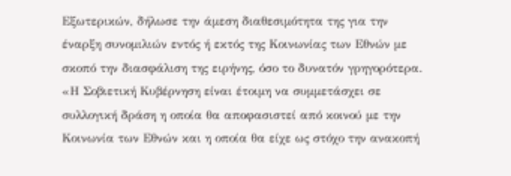Εξωτερικών, δήλωσε την άμεση διαθεσιμότητα της για την έναρξη συνομιλιών εντός ή εκτός της Κοινωνίας των Εθνών με σκοπό την διασφάλιση της ειρήνης, όσο το δυνατόν γρηγορότερα. «Η Σοβιετική Κυβέρνηση είναι έτοιμη να συμμετάσχει σε συλλογική δράση η οποία θα αποφασιστεί από κοινού με την Κοινωνία των Εθνών και η οποία θα είχε ως στόχο την ανακοπή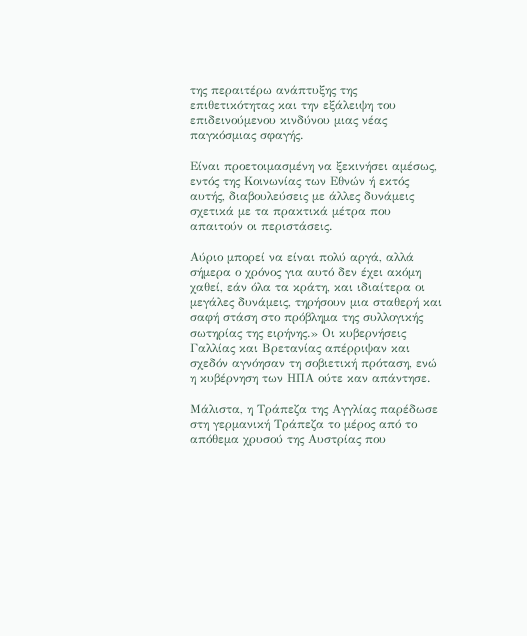της περαιτέρω ανάπτυξης της επιθετικότητας και την εξάλειψη του επιδεινούμενου κινδύνου μιας νέας παγκόσμιας σφαγής.

Είναι προετοιμασμένη να ξεκινήσει αμέσως, εντός της Κοινωνίας των Εθνών ή εκτός αυτής, διαβουλεύσεις με άλλες δυνάμεις σχετικά με τα πρακτικά μέτρα που απαιτούν οι περιστάσεις.

Αύριο μπορεί να είναι πολύ αργά, αλλά σήμερα ο χρόνος για αυτό δεν έχει ακόμη χαθεί, εάν όλα τα κράτη, και ιδιαίτερα οι μεγάλες δυνάμεις, τηρήσουν μια σταθερή και σαφή στάση στο πρόβλημα της συλλογικής σωτηρίας της ειρήνης.» Οι κυβερνήσεις Γαλλίας και Βρετανίας απέρριψαν και σχεδόν αγνόησαν τη σοβιετική πρόταση, ενώ η κυβέρνηση των ΗΠΑ ούτε καν απάντησε.

Μάλιστα, η Τράπεζα της Αγγλίας παρέδωσε στη γερμανική Τράπεζα το μέρος από το απόθεμα χρυσού της Αυστρίας που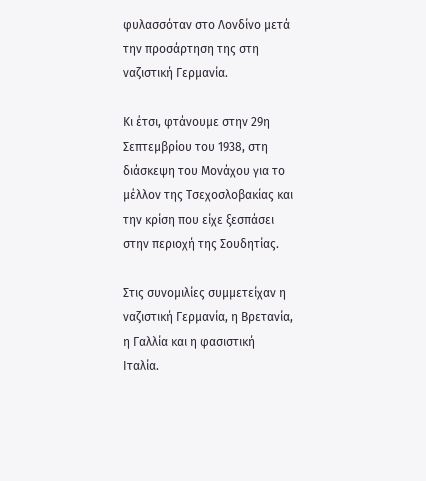φυλασσόταν στο Λονδίνο μετά την προσάρτηση της στη ναζιστική Γερμανία.

Κι έτσι, φτάνουμε στην 29η Σεπτεμβρίου του 1938, στη διάσκεψη του Μονάχου για το μέλλον της Τσεχοσλοβακίας και την κρίση που είχε ξεσπάσει στην περιοχή της Σουδητίας.

Στις συνομιλίες συμμετείχαν η ναζιστική Γερμανία, η Βρετανία, η Γαλλία και η φασιστική Ιταλία.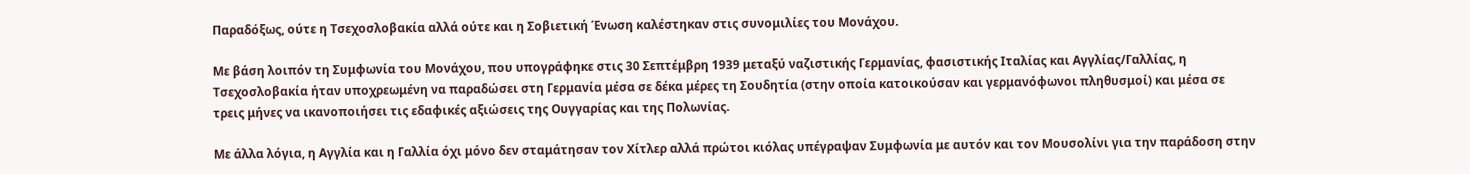Παραδόξως, ούτε η Τσεχοσλοβακία αλλά ούτε και η Σοβιετική Ένωση καλέστηκαν στις συνομιλίες του Μονάχου.

Με βάση λοιπόν τη Συμφωνία του Μονάχου, που υπογράφηκε στις 30 Σεπτέμβρη 1939 μεταξύ ναζιστικής Γερμανίας, φασιστικής Ιταλίας και Αγγλίας/Γαλλίας, η Τσεχοσλοβακία ήταν υποχρεωμένη να παραδώσει στη Γερμανία μέσα σε δέκα μέρες τη Σουδητία (στην οποία κατοικούσαν και γερμανόφωνοι πληθυσμοί) και μέσα σε τρεις μήνες να ικανοποιήσει τις εδαφικές αξιώσεις της Ουγγαρίας και της Πολωνίας.

Με άλλα λόγια, η Αγγλία και η Γαλλία όχι μόνο δεν σταμάτησαν τον Χίτλερ αλλά πρώτοι κιόλας υπέγραψαν Συμφωνία με αυτόν και τον Μουσολίνι για την παράδοση στην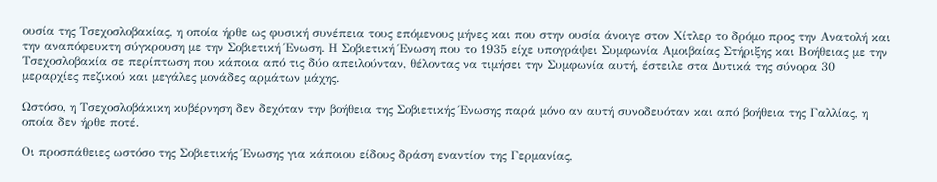ουσία της Τσεχοσλοβακίας, η οποία ήρθε ως φυσική συνέπεια τους επόμενους μήνες και που στην ουσία άνοιγε στον Χίτλερ το δρόμο προς την Ανατολή και την αναπόφευκτη σύγκρουση με την Σοβιετική Ένωση. Η Σοβιετική Ένωση που το 1935 είχε υπογράψει Συμφωνία Αμοιβαίας Στήριξης και Βοήθειας με την Τσεχοσλοβακία σε περίπτωση που κάποια από τις δύο απειλούνταν, θέλοντας να τιμήσει την Συμφωνία αυτή, έστειλε στα Δυτικά της σύνορα 30 μεραρχίες πεζικού και μεγάλες μονάδες αρμάτων μάχης.

Ωστόσο, η Τσεχοσλοβάκικη κυβέρνηση δεν δεχόταν την βοήθεια της Σοβιετικής Ένωσης παρά μόνο αν αυτή συνοδευόταν και από βοήθεια της Γαλλίας, η οποία δεν ήρθε ποτέ.

Οι προσπάθειες ωστόσο της Σοβιετικής Ένωσης για κάποιου είδους δράση εναντίον της Γερμανίας,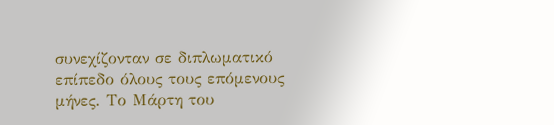συνεχίζονταν σε διπλωματικό επίπεδο όλους τους επόμενους μήνες. Το Μάρτη του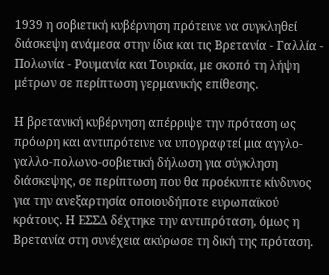1939 η σοβιετική κυβέρνηση πρότεινε να συγκληθεί διάσκεψη ανάμεσα στην ίδια και τις Βρετανία - Γαλλία - Πολωνία - Ρουμανία και Τουρκία, με σκοπό τη λήψη μέτρων σε περίπτωση γερμανικής επίθεσης.

Η βρετανική κυβέρνηση απέρριψε την πρόταση ως πρόωρη και αντιπρότεινε να υπογραφτεί μια αγγλο-γαλλο-πολωνο-σοβιετική δήλωση για σύγκληση διάσκεψης, σε περίπτωση που θα προέκυπτε κίνδυνος για την ανεξαρτησία οποιουδήποτε ευρωπαϊκού κράτους. Η ΕΣΣΔ δέχτηκε την αντιπρόταση, όμως η Βρετανία στη συνέχεια ακύρωσε τη δική της πρόταση.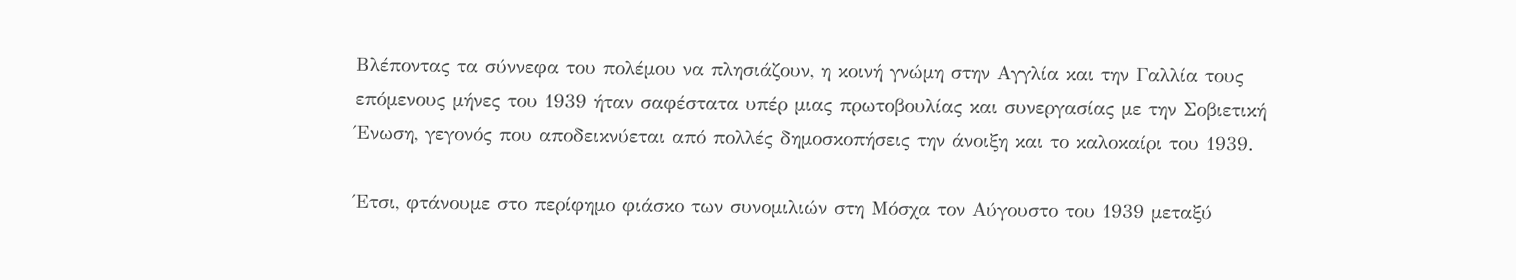Βλέποντας τα σύννεφα του πολέμου να πλησιάζουν, η κοινή γνώμη στην Αγγλία και την Γαλλία τους επόμενους μήνες του 1939 ήταν σαφέστατα υπέρ μιας πρωτοβουλίας και συνεργασίας με την Σοβιετική Ένωση, γεγονός που αποδεικνύεται από πολλές δημοσκοπήσεις την άνοιξη και το καλοκαίρι του 1939.

Έτσι, φτάνουμε στο περίφημο φιάσκο των συνομιλιών στη Μόσχα τον Αύγουστο του 1939 μεταξύ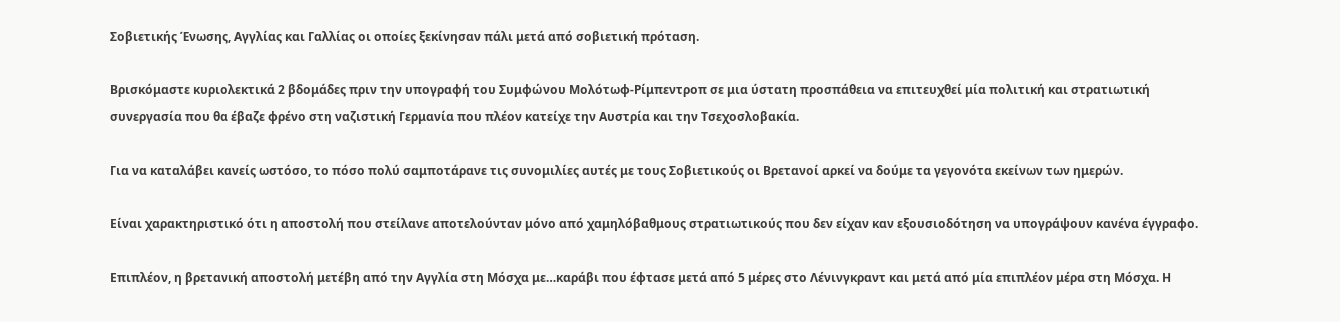Σοβιετικής Ένωσης, Αγγλίας και Γαλλίας οι οποίες ξεκίνησαν πάλι μετά από σοβιετική πρόταση.

Βρισκόμαστε κυριολεκτικά 2 βδομάδες πριν την υπογραφή του Συμφώνου Μολότωφ-Ρίμπεντροπ σε μια ύστατη προσπάθεια να επιτευχθεί μία πολιτική και στρατιωτική συνεργασία που θα έβαζε φρένο στη ναζιστική Γερμανία που πλέον κατείχε την Αυστρία και την Τσεχοσλοβακία.

Για να καταλάβει κανείς ωστόσο, το πόσο πολύ σαμποτάρανε τις συνομιλίες αυτές με τους Σοβιετικούς οι Βρετανοί αρκεί να δούμε τα γεγονότα εκείνων των ημερών.

Είναι χαρακτηριστικό ότι η αποστολή που στείλανε αποτελούνταν μόνο από χαμηλόβαθμους στρατιωτικούς που δεν είχαν καν εξουσιοδότηση να υπογράψουν κανένα έγγραφο.

Επιπλέον, η βρετανική αποστολή μετέβη από την Αγγλία στη Μόσχα με…καράβι που έφτασε μετά από 5 μέρες στο Λένινγκραντ και μετά από μία επιπλέον μέρα στη Μόσχα. Η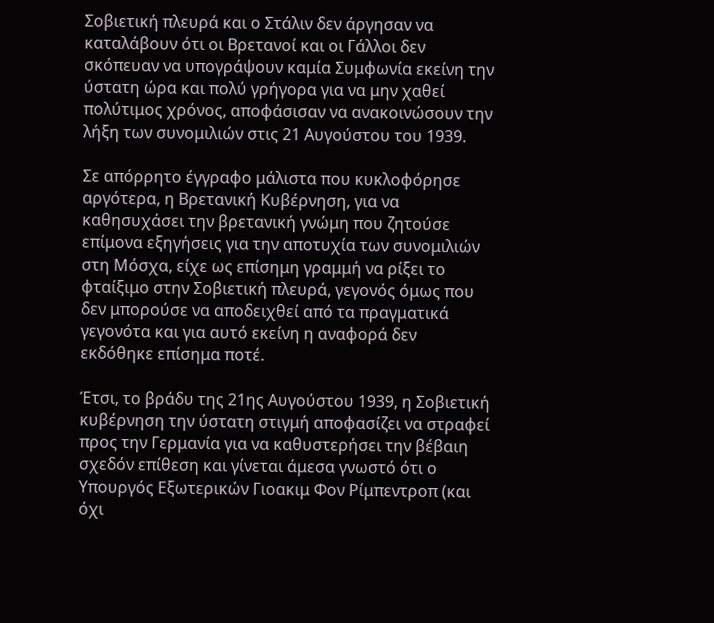Σοβιετική πλευρά και ο Στάλιν δεν άργησαν να καταλάβουν ότι οι Βρετανοί και οι Γάλλοι δεν σκόπευαν να υπογράψουν καμία Συμφωνία εκείνη την ύστατη ώρα και πολύ γρήγορα για να μην χαθεί πολύτιμος χρόνος, αποφάσισαν να ανακοινώσουν την λήξη των συνομιλιών στις 21 Αυγούστου του 1939.

Σε απόρρητο έγγραφο μάλιστα που κυκλοφόρησε αργότερα, η Βρετανική Κυβέρνηση, για να καθησυχάσει την βρετανική γνώμη που ζητούσε επίμονα εξηγήσεις για την αποτυχία των συνομιλιών στη Μόσχα, είχε ως επίσημη γραμμή να ρίξει το φταίξιμο στην Σοβιετική πλευρά, γεγονός όμως που δεν μπορούσε να αποδειχθεί από τα πραγματικά γεγονότα και για αυτό εκείνη η αναφορά δεν εκδόθηκε επίσημα ποτέ.

Έτσι, το βράδυ της 21ης Αυγούστου 1939, η Σοβιετική κυβέρνηση την ύστατη στιγμή αποφασίζει να στραφεί προς την Γερμανία για να καθυστερήσει την βέβαιη σχεδόν επίθεση και γίνεται άμεσα γνωστό ότι ο Υπουργός Εξωτερικών Γιοακιμ Φον Ρίμπεντροπ (και όχι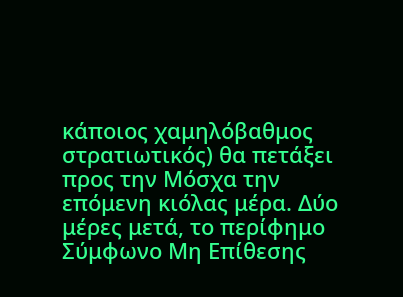κάποιος χαμηλόβαθμος στρατιωτικός) θα πετάξει προς την Μόσχα την επόμενη κιόλας μέρα. Δύο μέρες μετά, το περίφημο Σύμφωνο Μη Επίθεσης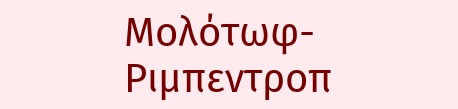Μολότωφ-Ριμπεντροπ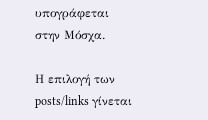υπογράφεται στην Μόσχα.

Η επιλογή των posts/links γίνεται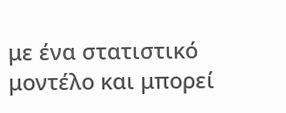με ένα στατιστικό μοντέλο και μπορεί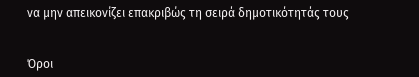να μην απεικονίζει επακριβώς τη σειρά δημοτικότητάς τους


Όροι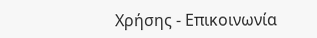Χρήσης - Επικοινωνία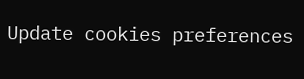Update cookies preferences